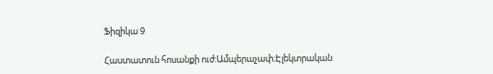Ֆիզիկա 9

Հաստատուն հոսանքի ուժ:Ամպերաչափ։Էլեկտրական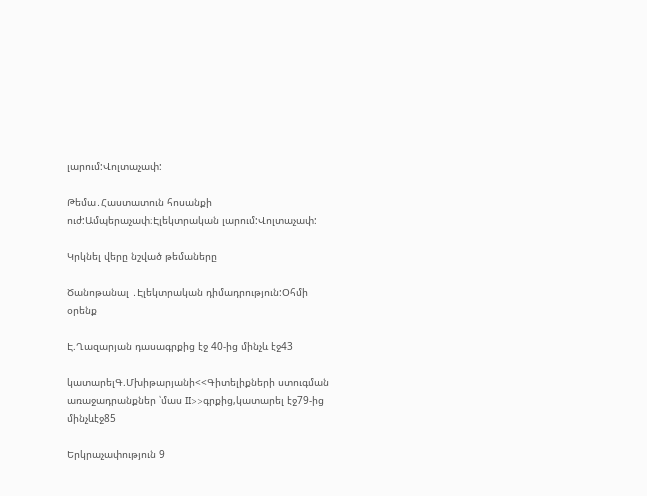լարում:Վոլտաչափ:

Թեմա․Հաստատուն հոսանքի ուժ:Ամպերաչափ։Էլեկտրական լարում:Վոլտաչափ:

Կրկնել վերը նշված թեմաները

Ծանոթանալ ․Էլեկտրական դիմադրություն:Օհմի օրենք

Է.Ղազարյան դասագրքից էջ 40-ից մինչև էջ43

կատարելԳ.Մխիթարյանի<<Գիտելիքների ստուգման առաջադրանքներ ՝մաս II>>գրքից,կատարել էջ79-ից մինչևէջ85

Երկրաչափություն 9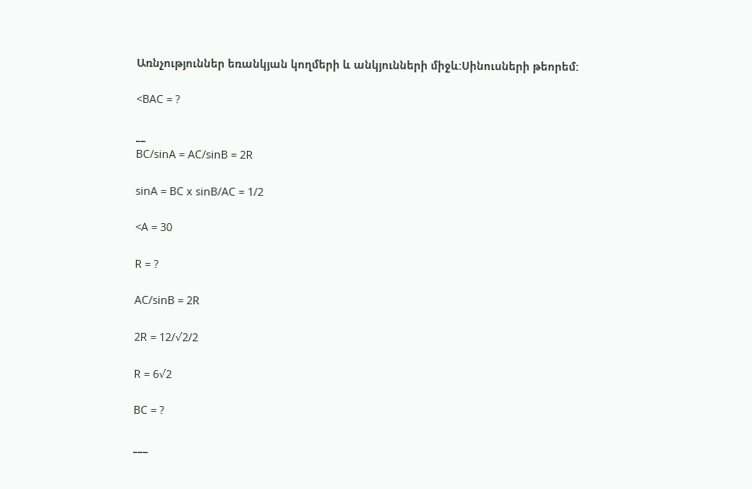Առնչություններ եռանկյան կողմերի և անկյունների միջև:Սինուսների թեորեմ:

<BAC = ?

__
BC/sinA = AC/sinB = 2R

sinA = BC x sinB/AC = 1/2

<A = 30

R = ?

AC/sinB = 2R

2R = 12/√2/2

R = 6√2

BC = ?

___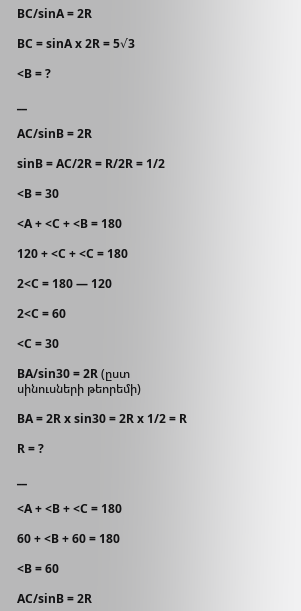BC/sinA = 2R

BC = sinA x 2R = 5√3

<B = ?

__

AC/sinB = 2R

sinB = AC/2R = R/2R = 1/2

<B = 30

<A + <C + <B = 180

120 + <C + <C = 180

2<C = 180 — 120

2<C = 60

<C = 30

BA/sin30 = 2R (ըստ սինուսների թեորեմի)

BA = 2R x sin30 = 2R x 1/2 = R

R = ?

__

<A + <B + <C = 180

60 + <B + 60 = 180

<B = 60

AC/sinB = 2R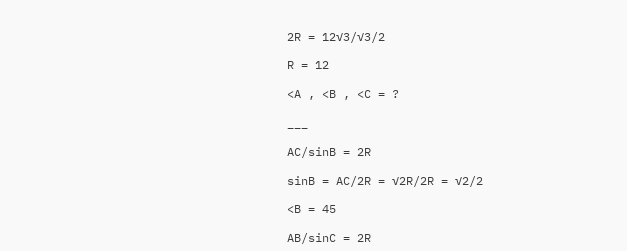2R = 12√3/√3/2

R = 12

<A , <B , <C = ?

___

AC/sinB = 2R

sinB = AC/2R = √2R/2R = √2/2

<B = 45

AB/sinC = 2R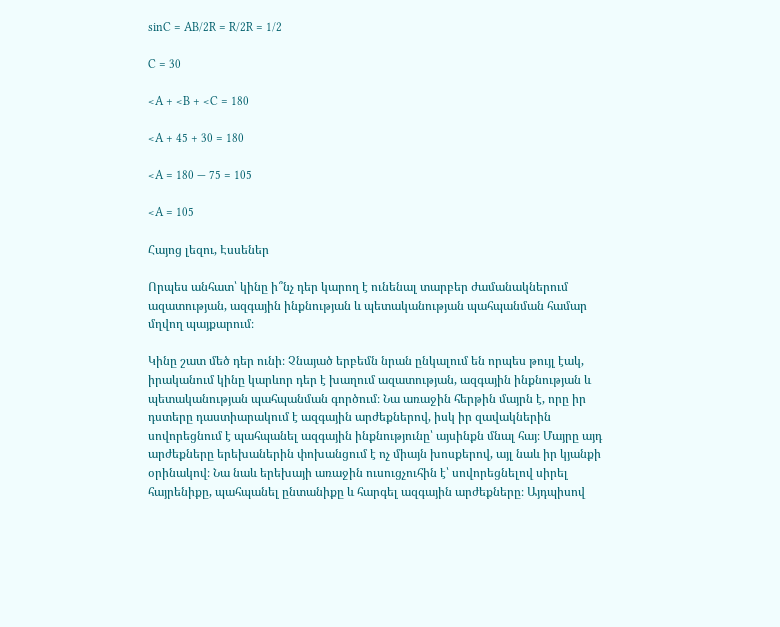sinC = AB/2R = R/2R = 1/2

C = 30

<A + <B + <C = 180

<A + 45 + 30 = 180

<A = 180 — 75 = 105

<A = 105

Հայոց լեզու, Էսսեներ

Որպես անհատ՝ կինը ի՞նչ դեր կարող է ունենալ տարբեր ժամանակներում ազատության, ազգային ինքնության և պետականության պահպանման համար մղվող պայքարում։

Կինը շատ մեծ դեր ունի։ Չնայած երբեմն նրան ընկալում են որպես թույլ էակ, իրականում կինը կարևոր դեր է խաղում ազատության, ազգային ինքնության և պետականության պահպանման գործում։ Նա առաջին հերթին մայրն է, որը իր դստերը դաստիարակում է ազգային արժեքներով, իսկ իր զավակներին սովորեցնում է պահպանել ազգային ինքնությունը՝ այսինքն մնալ հայ։ Մայրը այդ արժեքները երեխաներին փոխանցում է ոչ միայն խոսքերով, այլ նաև իր կյանքի օրինակով։ Նա նաև երեխայի առաջին ուսուցչուհին է՝ սովորեցնելով սիրել հայրենիքը, պահպանել ընտանիքը և հարգել ազգային արժեքները։ Այդպիսով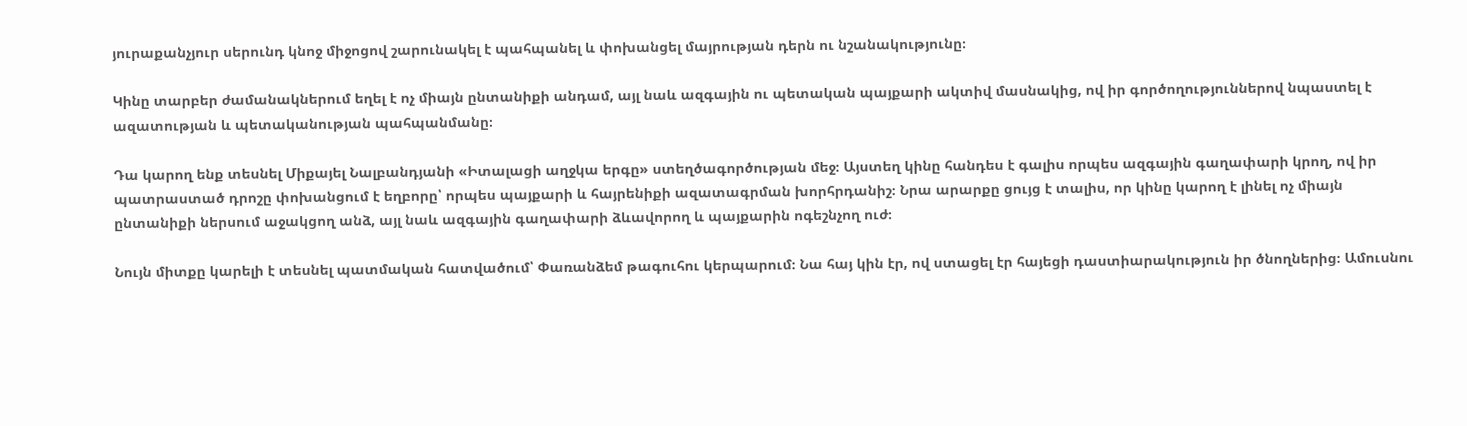յուրաքանչյուր սերունդ կնոջ միջոցով շարունակել է պահպանել և փոխանցել մայրության դերն ու նշանակությունը։

Կինը տարբեր ժամանակներում եղել է ոչ միայն ընտանիքի անդամ, այլ նաև ազգային ու պետական պայքարի ակտիվ մասնակից, ով իր գործողություններով նպաստել է ազատության և պետականության պահպանմանը։

Դա կարող ենք տեսնել Միքայել Նալբանդյանի «Իտալացի աղջկա երգը» ստեղծագործության մեջ։ Այստեղ կինը հանդես է գալիս որպես ազգային գաղափարի կրող, ով իր պատրաստած դրոշը փոխանցում է եղբորը՝ որպես պայքարի և հայրենիքի ազատագրման խորհրդանիշ։ Նրա արարքը ցույց է տալիս, որ կինը կարող է լինել ոչ միայն ընտանիքի ներսում աջակցող անձ, այլ նաև ազգային գաղափարի ձևավորող և պայքարին ոգեշնչող ուժ։

Նույն միտքը կարելի է տեսնել պատմական հատվածում՝ Փառանձեմ թագուհու կերպարում։ Նա հայ կին էր, ով ստացել էր հայեցի դաստիարակություն իր ծնողներից։ Ամուսնու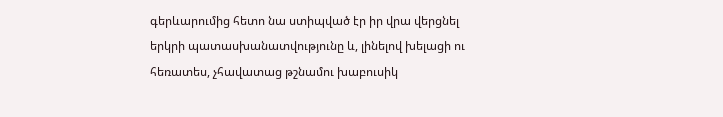գերևարումից հետո նա ստիպված էր իր վրա վերցնել երկրի պատասխանատվությունը և, լինելով խելացի ու հեռատես, չհավատաց թշնամու խաբուսիկ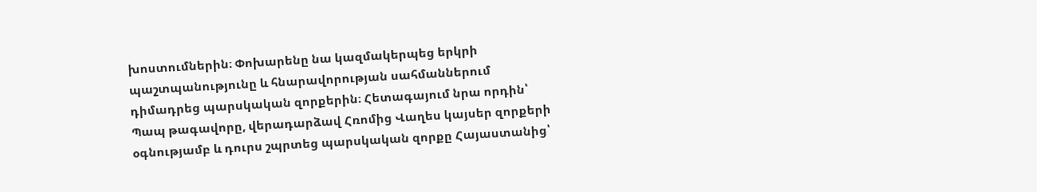խոստումներին։ Փոխարենը նա կազմակերպեց երկրի պաշտպանությունը և հնարավորության սահմաններում դիմադրեց պարսկական զորքերին։ Հետագայում նրա որդին՝ Պապ թագավորը, վերադարձավ Հռոմից Վաղես կայսեր զորքերի օգնությամբ և դուրս շպրտեց պարսկական զորքը Հայաստանից՝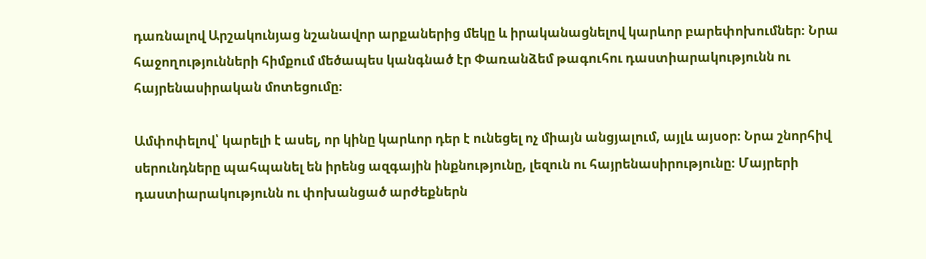դառնալով Արշակունյաց նշանավոր արքաներից մեկը և իրականացնելով կարևոր բարեփոխումներ։ Նրա հաջողությունների հիմքում մեծապես կանգնած էր Փառանձեմ թագուհու դաստիարակությունն ու հայրենասիրական մոտեցումը։

Ամփոփելով՝ կարելի է ասել, որ կինը կարևոր դեր է ունեցել ոչ միայն անցյալում, այլև այսօր։ Նրա շնորհիվ սերունդները պահպանել են իրենց ազգային ինքնությունը, լեզուն ու հայրենասիրությունը։ Մայրերի դաստիարակությունն ու փոխանցած արժեքներն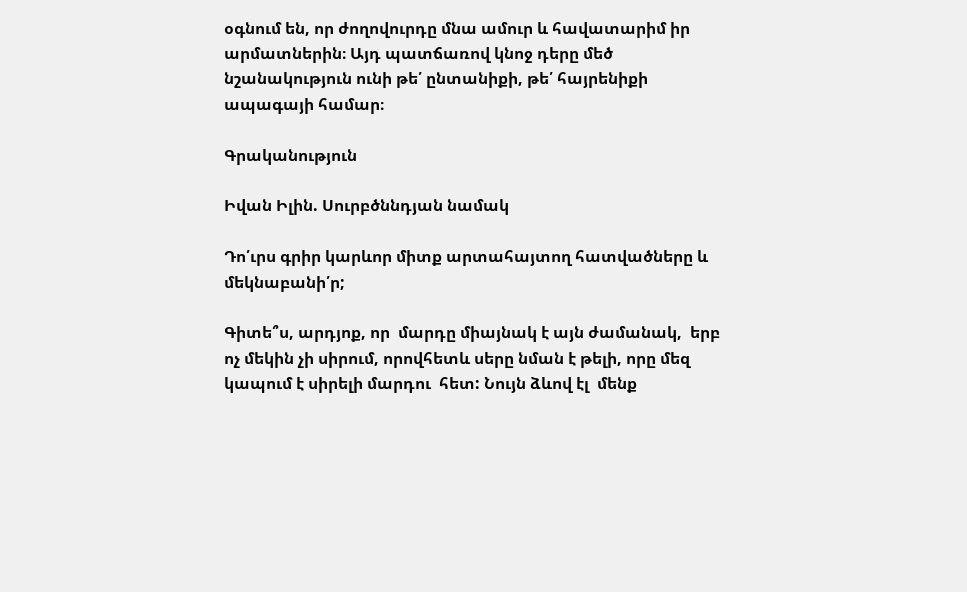օգնում են, որ ժողովուրդը մնա ամուր և հավատարիմ իր արմատներին։ Այդ պատճառով կնոջ դերը մեծ նշանակություն ունի թե՛ ընտանիքի, թե՛ հայրենիքի ապագայի համար։

Գրականություն

Իվան Իլին. Սուրբծննդյան նամակ

Դո՛ւրս գրիր կարևոր միտք արտահայտող հատվածները և մեկնաբանի՛ր;

Գիտե՞ս, արդյոք, որ  մարդը միայնակ է այն ժամանակ,  երբ ոչ մեկին չի սիրում, որովհետև սերը նման է թելի, որը մեզ կապում է սիրելի մարդու  հետ: Նույն ձևով էլ  մենք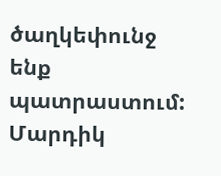ծաղկեփունջ ենք պատրաստում: Մարդիկ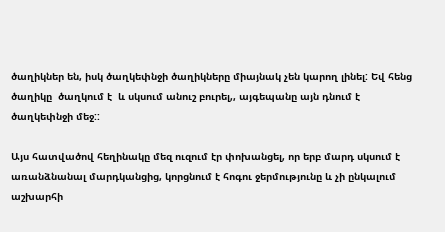ծաղիկներ են, իսկ ծաղկեփնջի ծաղիկները միայնակ չեն կարող լինել: Եվ հենց ծաղիկը  ծաղկում է  և սկսում անուշ բուրել,, այգեպանը այն դնում է  ծաղկեփնջի մեջ::

Այս հատվածով հեղինակը մեզ ուզում էր փոխանցել, որ երբ մարդ սկսում է առանձնանալ մարդկանցից, կորցնում է հոգու ջերմությունը և չի ընկալում աշխարհի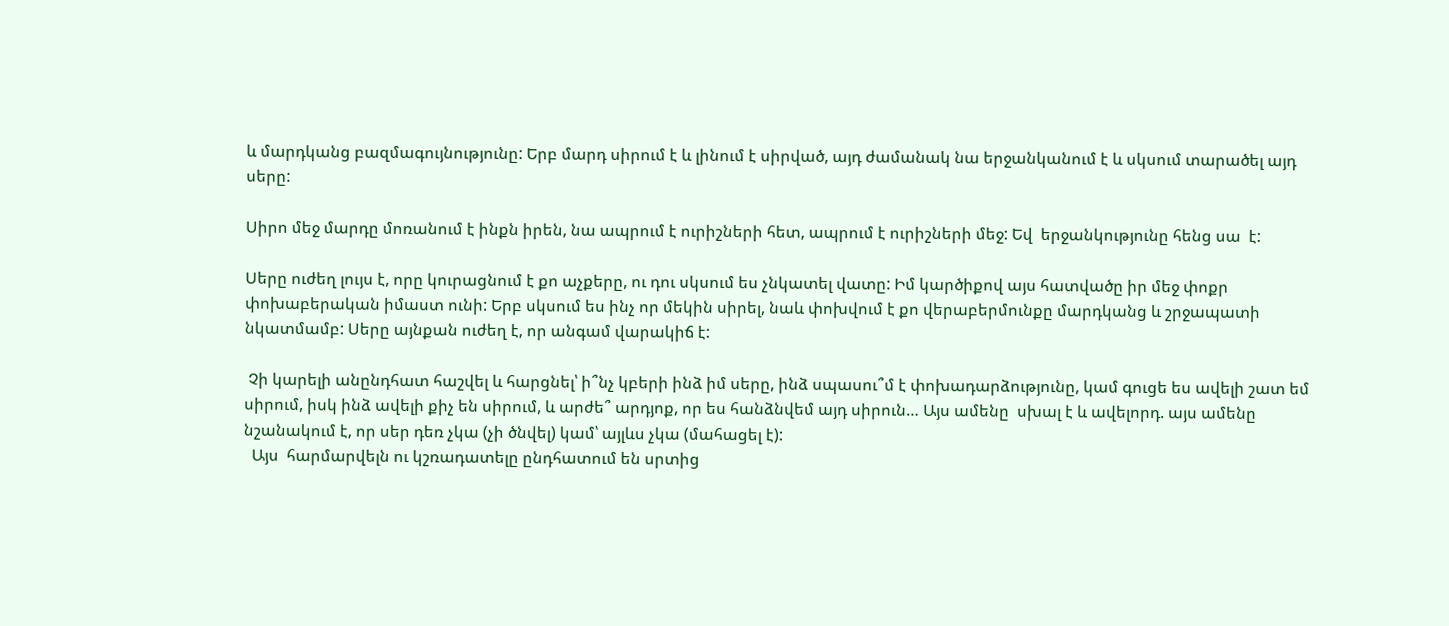և մարդկանց բազմագույնությունը: Երբ մարդ սիրում է և լինում է սիրված, այդ ժամանակ նա երջանկանում է և սկսում տարածել այդ սերը:

Սիրո մեջ մարդը մոռանում է ինքն իրեն, նա ապրում է ուրիշների հետ, ապրում է ուրիշների մեջ: Եվ  երջանկությունը հենց սա  է:

Սերը ուժեղ լույս է, որը կուրացնում է քո աչքերը, ու դու սկսում ես չնկատել վատը: Իմ կարծիքով այս հատվածը իր մեջ փոքր փոխաբերական իմաստ ունի: Երբ սկսում ես ինչ որ մեկին սիրել, նաև փոխվում է քո վերաբերմունքը մարդկանց և շրջապատի նկատմամբ: Սերը այնքան ուժեղ է, որ անգամ վարակիճ է:

 Չի կարելի անընդհատ հաշվել և հարցնել՝ ի՞նչ կբերի ինձ իմ սերը, ինձ սպասու՞մ է փոխադարձությունը, կամ գուցե ես ավելի շատ եմ սիրում, իսկ ինձ ավելի քիչ են սիրում, և արժե՞ արդյոք, որ ես հանձնվեմ այդ սիրուն… Այս ամենը  սխալ է և ավելորդ. այս ամենը նշանակում է, որ սեր դեռ չկա (չի ծնվել) կամ՝ այլևս չկա (մահացել է):
  Այս  հարմարվելն ու կշռադատելը ընդհատում են սրտից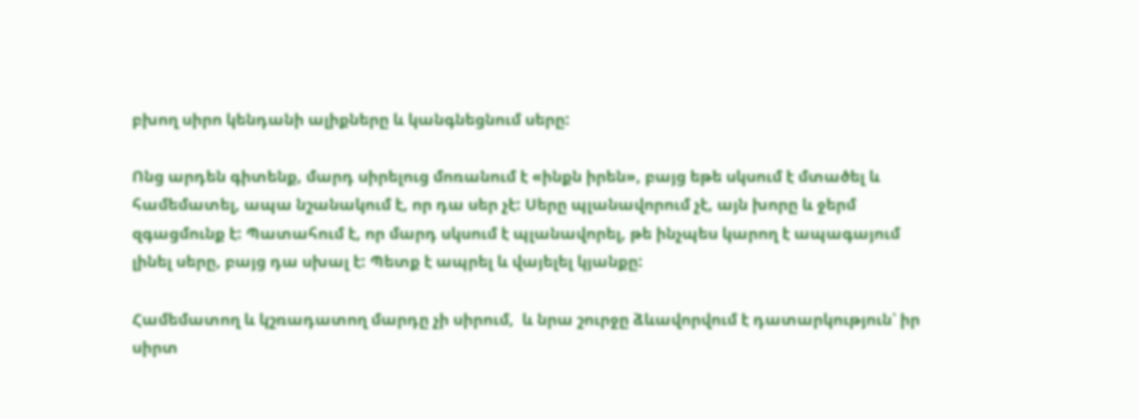բխող սիրո կենդանի ալիքները և կանգնեցնում սերը:

Ոնց արդեն գիտենք, մարդ սիրելուց մոռանում է «ինքն իրեն», բայց եթե սկսում է մտածել և համեմատել, ապա նշանակում է, որ դա սեր չէ: Սերը պլանավորում չէ, այն խորը և ջերմ զգացմունք է: Պատահում է, որ մարդ սկսում է պլանավորել, թե ինչպես կարող է ապագայում լինել սերը, բայց դա սխալ է: Պետք է ապրել և վայելել կյանքը:

Համեմատող և կշռադատող մարդը չի սիրում,  և նրա շուրջը ձևավորվում է դատարկություն՝ իր սիրտ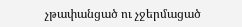չթափանցած ու չջերմացած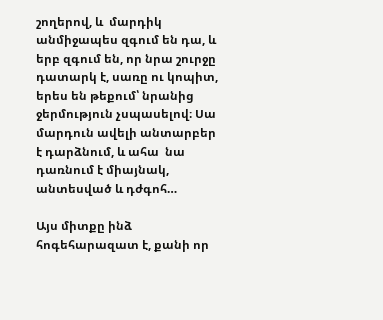շողերով, և  մարդիկ  անմիջապես զգում են դա, և երբ զգում են, որ նրա շուրջը դատարկ է, սառը ու կոպիտ, երես են թեքում՝ նրանից ջերմություն չսպասելով։ Սա մարդուն ավելի անտարբեր է դարձնում, և ահա  նա դառնում է միայնակ, անտեսված և դժգոհ…

Այս միտքը ինձ հոգեհարազատ է, քանի որ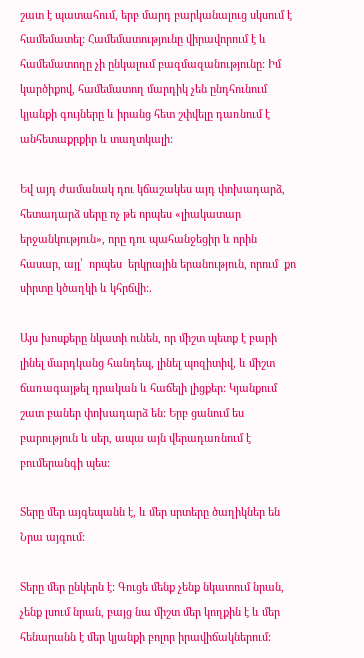շատ է պատահում, երբ մարդ բարկանալուց սկսում է համեմատել: Համեմատությունը վիրավորում է և համեմատողը չի ընկալում բազմազանությունը: Իմ կարծիքով, համեմատող մարդիկ չեն ընդհունում կյանքի գույները և իրանց հետ շփվելը դառնում է անհետաքրքիր և տաղտկալի:

Եվ այդ ժամանակ դու կճաշակես այդ փոխադարձ, հետադարձ սերը ոչ թե որպես «լիակատար երջանկություն», որը դու պահանջեցիր և որին  հասար, այլ՝  որպես  երկրային երանություն, որում  քո  սիրտը կծաղկի և կհրճվի:.

Այս խոսքերը նկատի ունեն, որ միշտ պետք է բարի լինել մարդկանց հանդեպ, լինել պոզիտիվ, և միշտ ճառագայթել դրական և հաճելի լիցքեր: Կյանքում շատ բաներ փոխադարձ են: Երբ ցանում ես բարություն և սեր, ապա այն վերադառնում է բումերանգի պես:

Տերը մեր այգեպանն է, և մեր սրտերը ծաղիկներ են Նրա այգում:

Տերը մեր ընկերն է: Գուցե մենք չենք նկատում նրան, չենք լսում նրան, բայց նա միշտ մեր կողքին է և մեր հենարանն է մեր կյանքի բոլոր իրավիճակներում: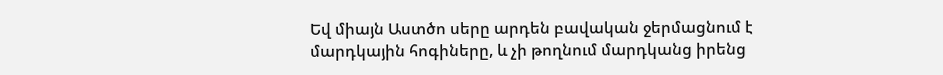Եվ միայն Աստծո սերը արդեն բավական ջերմացնում է մարդկային հոգիները, և չի թողնում մարդկանց իրենց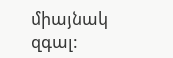միայնակ զգալ: